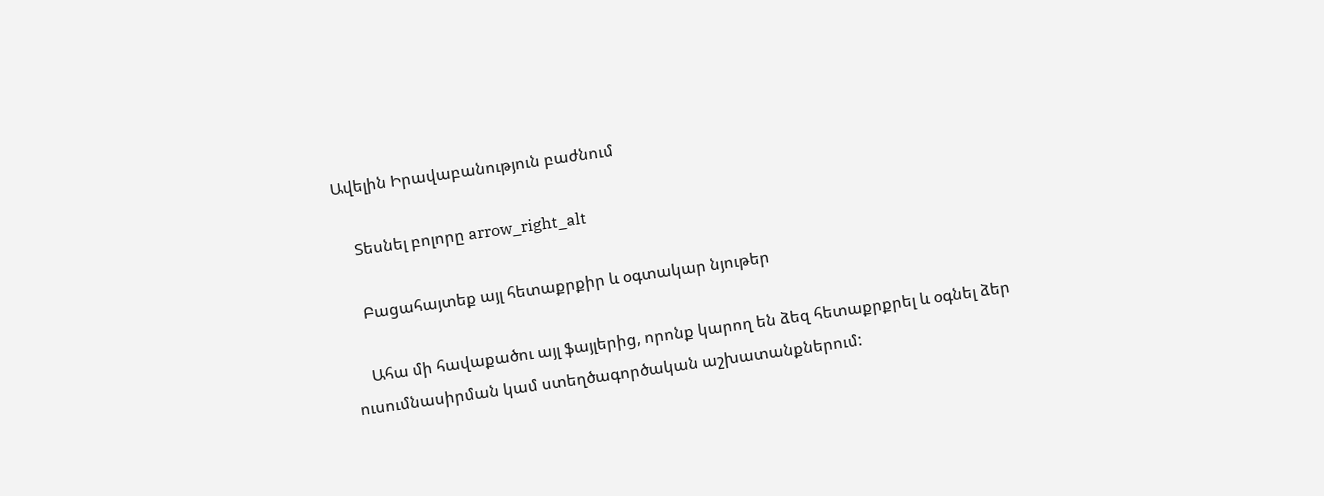Ավելին Իրավաբանություն բաժնում

    Տեսնել բոլորը arrow_right_alt

    Բացահայտեք այլ հետաքրքիր և օգտակար նյութեր

    Ահա մի հավաքածու այլ ֆայլերից, որոնք կարող են ձեզ հետաքրքրել և օգնել ձեր ուսումնասիրման կամ ստեղծագործական աշխատանքներում: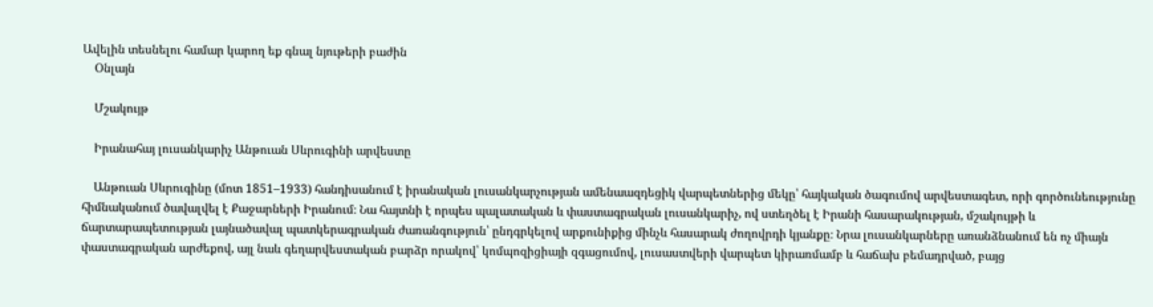Ավելին տեսնելու համար կարող եք գնալ նյութերի բաժին
    Օնլայն

    Մշակույթ

    Իրանահայ լուսանկարիչ Անթուան Սևրուգինի արվեստը

    Անթուան Սևրուգինը (մոտ 1851–1933) հանդիսանում է իրանական լուսանկարչության ամենաազդեցիկ վարպետներից մեկը՝ հայկական ծագումով արվեստագետ, որի գործունեությունը հիմնականում ծավալվել է Քաջարների Իրանում։ Նա հայտնի է որպես պալատական և փաստագրական լուսանկարիչ, ով ստեղծել է Իրանի հասարակության, մշակույթի և ճարտարապետության լայնածավալ պատկերագրական ժառանգություն՝ ընդգրկելով արքունիքից մինչև հասարակ ժողովրդի կյանքը։ Նրա լուսանկարները առանձնանում են ոչ միայն փաստագրական արժեքով, այլ նաև գեղարվեստական բարձր որակով՝ կոմպոզիցիայի զգացումով, լուսաստվերի վարպետ կիրառմամբ և հաճախ բեմադրված, բայց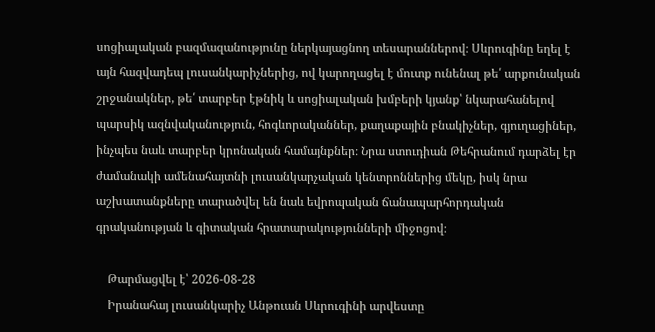սոցիալական բազմազանությունը ներկայացնող տեսարաններով։ Սևրուգինը եղել է այն հազվադեպ լուսանկարիչներից, ով կարողացել է մուտք ունենալ թե՛ արքունական շրջանակներ, թե՛ տարբեր էթնիկ և սոցիալական խմբերի կյանք՝ նկարահանելով պարսիկ ազնվականություն, հոգևորականներ, քաղաքային բնակիչներ, գյուղացիներ, ինչպես նաև տարբեր կրոնական համայնքներ։ Նրա ստուդիան Թեհրանում դարձել էր ժամանակի ամենահայտնի լուսանկարչական կենտրոններից մեկը, իսկ նրա աշխատանքները տարածվել են նաև եվրոպական ճանապարհորդական գրականության և գիտական հրատարակությունների միջոցով։

    Թարմացվել է՝ 2026-08-28
    Իրանահայ լուսանկարիչ Անթուան Սևրուգինի արվեստը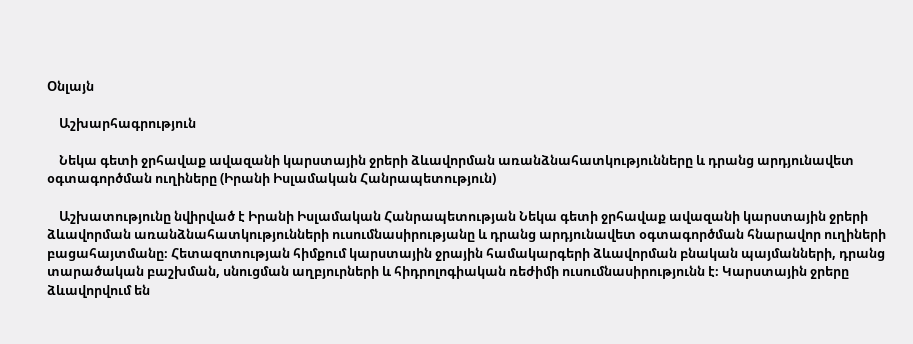Օնլայն

    Աշխարհագրություն

    Նեկա գետի ջրհավաք ավազանի կարստային ջրերի ձևավորման առանձնահատկությունները և դրանց արդյունավետ օգտագործման ուղիները (Իրանի Իսլամական Հանրապետություն)

    Աշխատությունը նվիրված է Իրանի Իսլամական Հանրապետության Նեկա գետի ջրհավաք ավազանի կարստային ջրերի ձևավորման առանձնահատկությունների ուսումնասիրությանը և դրանց արդյունավետ օգտագործման հնարավոր ուղիների բացահայտմանը։ Հետազոտության հիմքում կարստային ջրային համակարգերի ձևավորման բնական պայմանների, դրանց տարածական բաշխման, սնուցման աղբյուրների և հիդրոլոգիական ռեժիմի ուսումնասիրությունն է։ Կարստային ջրերը ձևավորվում են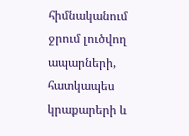հիմնականում ջրում լուծվող ապարների, հատկապես կրաքարերի և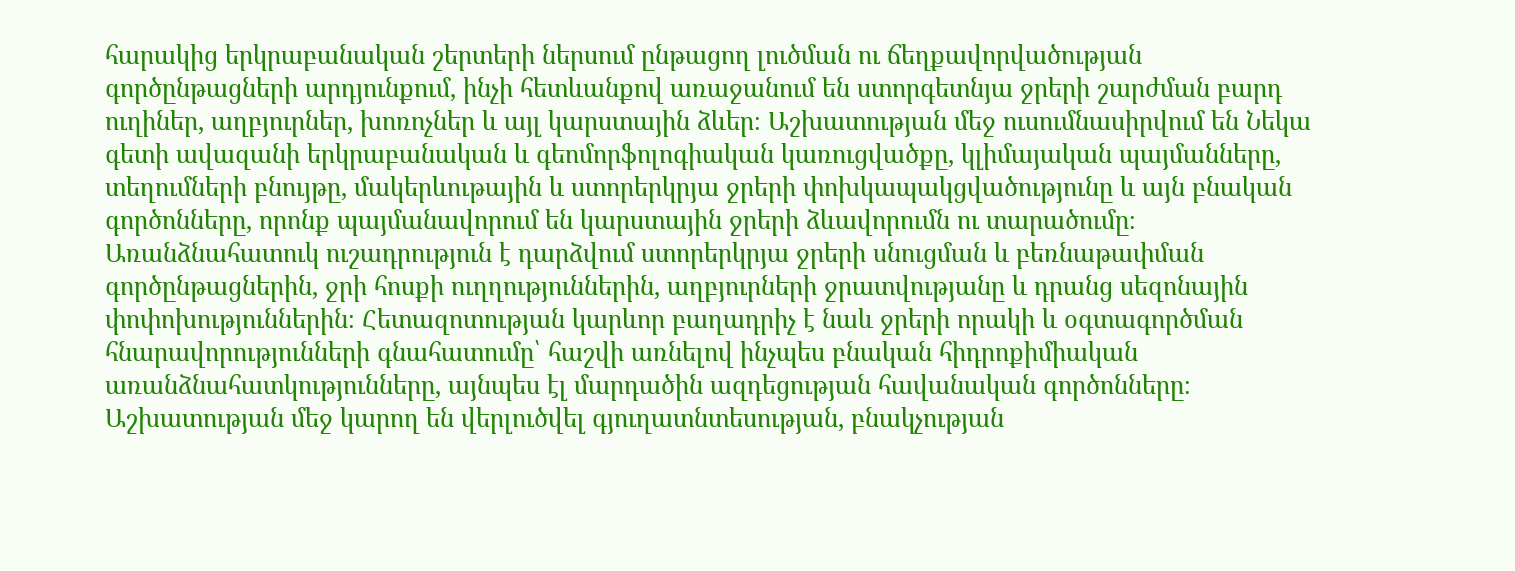հարակից երկրաբանական շերտերի ներսում ընթացող լուծման ու ճեղքավորվածության գործընթացների արդյունքում, ինչի հետևանքով առաջանում են ստորգետնյա ջրերի շարժման բարդ ուղիներ, աղբյուրներ, խոռոչներ և այլ կարստային ձևեր։ Աշխատության մեջ ուսումնասիրվում են Նեկա գետի ավազանի երկրաբանական և գեոմորֆոլոգիական կառուցվածքը, կլիմայական պայմանները, տեղումների բնույթը, մակերևութային և ստորերկրյա ջրերի փոխկապակցվածությունը և այն բնական գործոնները, որոնք պայմանավորում են կարստային ջրերի ձևավորումն ու տարածումը։ Առանձնահատուկ ուշադրություն է դարձվում ստորերկրյա ջրերի սնուցման և բեռնաթափման գործընթացներին, ջրի հոսքի ուղղություններին, աղբյուրների ջրատվությանը և դրանց սեզոնային փոփոխություններին։ Հետազոտության կարևոր բաղադրիչ է նաև ջրերի որակի և օգտագործման հնարավորությունների գնահատումը՝ հաշվի առնելով ինչպես բնական հիդրոքիմիական առանձնահատկությունները, այնպես էլ մարդածին ազդեցության հավանական գործոնները։ Աշխատության մեջ կարող են վերլուծվել գյուղատնտեսության, բնակչության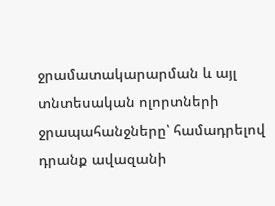ջրամատակարարման և այլ տնտեսական ոլորտների ջրապահանջները՝ համադրելով դրանք ավազանի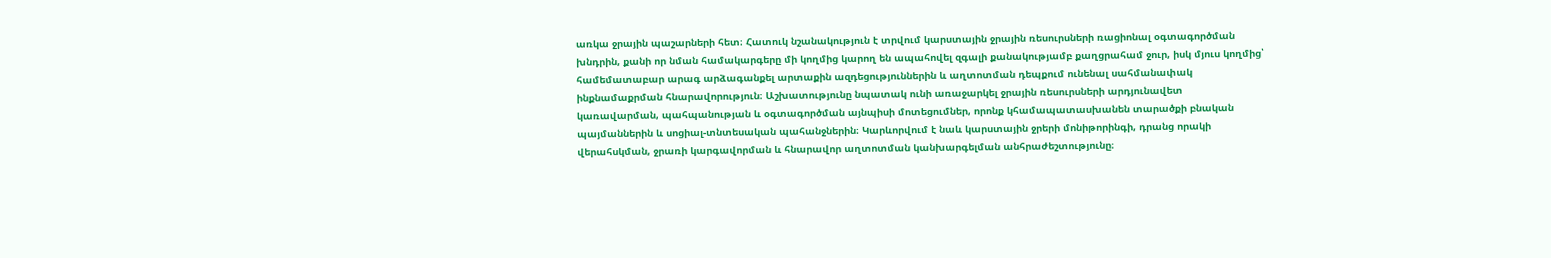առկա ջրային պաշարների հետ։ Հատուկ նշանակություն է տրվում կարստային ջրային ռեսուրսների ռացիոնալ օգտագործման խնդրին, քանի որ նման համակարգերը մի կողմից կարող են ապահովել զգալի քանակությամբ քաղցրահամ ջուր, իսկ մյուս կողմից՝ համեմատաբար արագ արձագանքել արտաքին ազդեցություններին և աղտոտման դեպքում ունենալ սահմանափակ ինքնամաքրման հնարավորություն։ Աշխատությունը նպատակ ունի առաջարկել ջրային ռեսուրսների արդյունավետ կառավարման, պահպանության և օգտագործման այնպիսի մոտեցումներ, որոնք կհամապատասխանեն տարածքի բնական պայմաններին և սոցիալ-տնտեսական պահանջներին։ Կարևորվում է նաև կարստային ջրերի մոնիթորինգի, դրանց որակի վերահսկման, ջրառի կարգավորման և հնարավոր աղտոտման կանխարգելման անհրաժեշտությունը։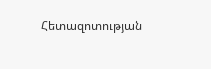Հետազոտության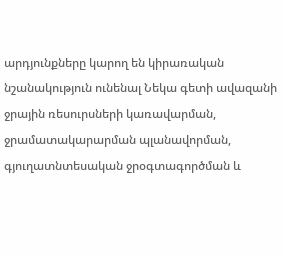արդյունքները կարող են կիրառական նշանակություն ունենալ Նեկա գետի ավազանի ջրային ռեսուրսների կառավարման, ջրամատակարարման պլանավորման, գյուղատնտեսական ջրօգտագործման և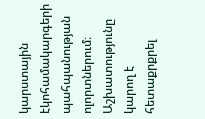կարստային էկոհամակարգերի պահպանության ոլորտներում։ Աշխատությունը կարող է հետաքրքրել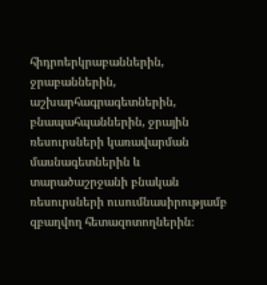հիդրոերկրաբաններին, ջրաբաններին, աշխարհագրագետներին, բնապահպաններին, ջրային ռեսուրսների կառավարման մասնագետներին և տարածաշրջանի բնական ռեսուրսների ուսումնասիրությամբ զբաղվող հետազոտողներին։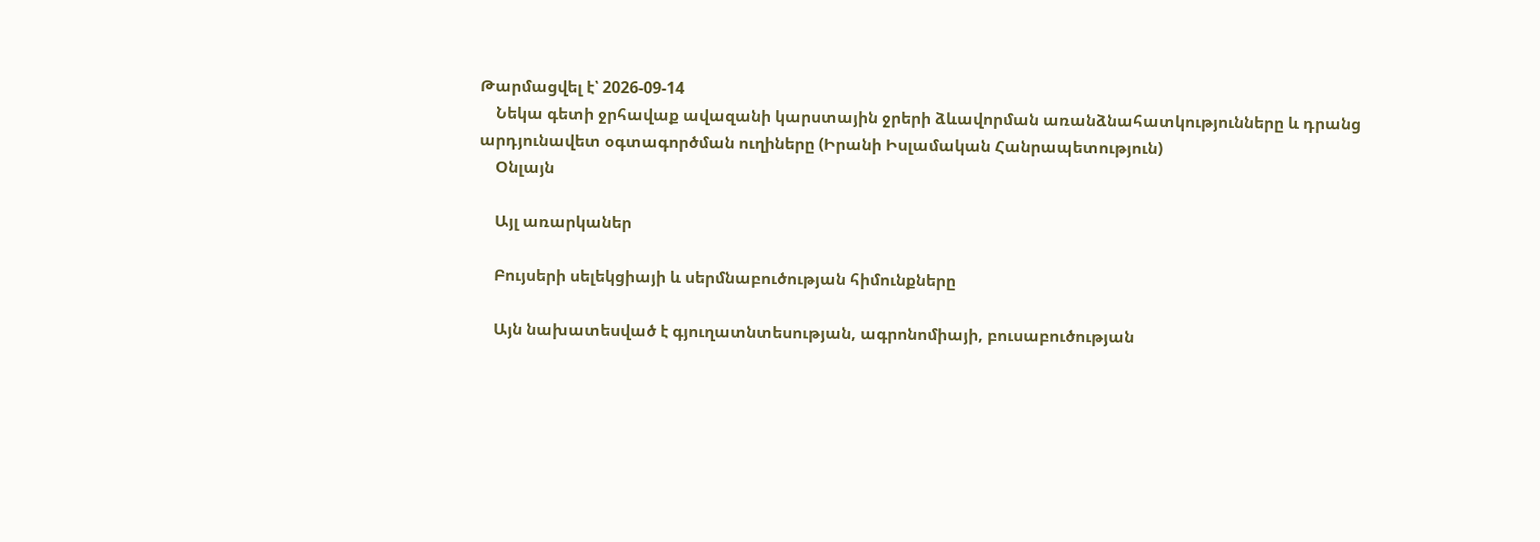Թարմացվել է՝ 2026-09-14
    Նեկա գետի ջրհավաք ավազանի կարստային ջրերի ձևավորման առանձնահատկությունները և դրանց արդյունավետ օգտագործման ուղիները (Իրանի Իսլամական Հանրապետություն)
    Օնլայն

    Այլ առարկաներ

    Բույսերի սելեկցիայի և սերմնաբուծության հիմունքները

    Այն նախատեսված է գյուղատնտեսության, ագրոնոմիայի, բուսաբուծության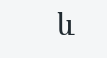և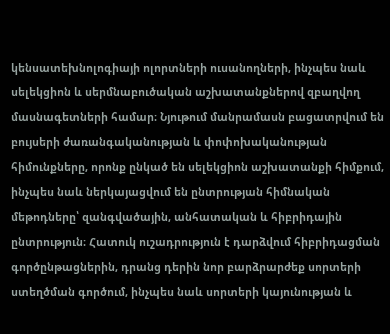կենսատեխնոլոգիայի ոլորտների ուսանողների, ինչպես նաև սելեկցիոն և սերմնաբուծական աշխատանքներով զբաղվող մասնագետների համար։ Նյութում մանրամասն բացատրվում են բույսերի ժառանգականության և փոփոխականության հիմունքները, որոնք ընկած են սելեկցիոն աշխատանքի հիմքում, ինչպես նաև ներկայացվում են ընտրության հիմնական մեթոդները՝ զանգվածային, անհատական և հիբրիդային ընտրություն։ Հատուկ ուշադրություն է դարձվում հիբրիդացման գործընթացներին, դրանց դերին նոր բարձրարժեք սորտերի ստեղծման գործում, ինչպես նաև սորտերի կայունության և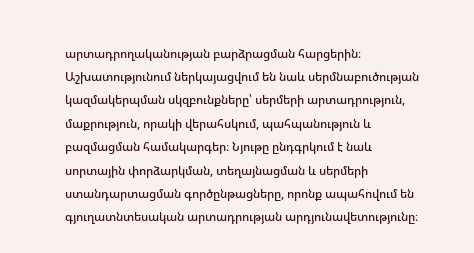արտադրողականության բարձրացման հարցերին։ Աշխատությունում ներկայացվում են նաև սերմնաբուծության կազմակերպման սկզբունքները՝ սերմերի արտադրություն, մաքրություն, որակի վերահսկում, պահպանություն և բազմացման համակարգեր։ Նյութը ընդգրկում է նաև սորտային փորձարկման, տեղայնացման և սերմերի ստանդարտացման գործընթացները, որոնք ապահովում են գյուղատնտեսական արտադրության արդյունավետությունը։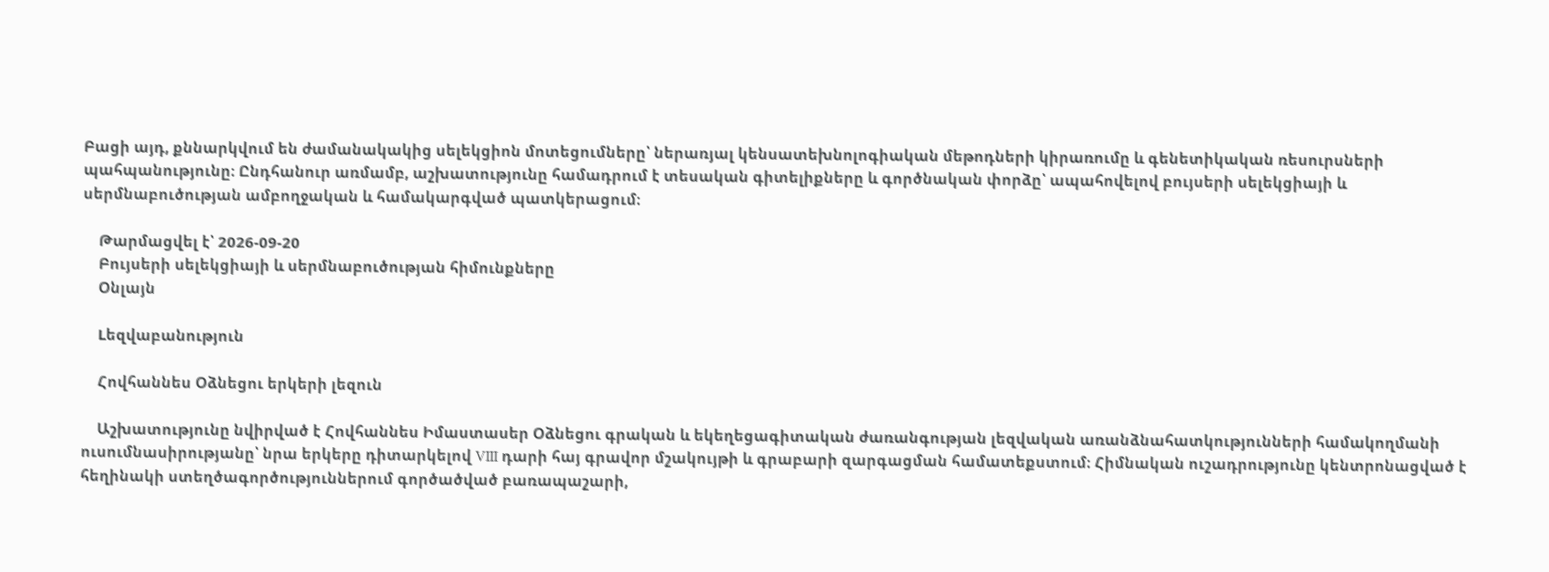Բացի այդ, քննարկվում են ժամանակակից սելեկցիոն մոտեցումները՝ ներառյալ կենսատեխնոլոգիական մեթոդների կիրառումը և գենետիկական ռեսուրսների պահպանությունը։ Ընդհանուր առմամբ, աշխատությունը համադրում է տեսական գիտելիքները և գործնական փորձը՝ ապահովելով բույսերի սելեկցիայի և սերմնաբուծության ամբողջական և համակարգված պատկերացում։

    Թարմացվել է՝ 2026-09-20
    Բույսերի սելեկցիայի և սերմնաբուծության հիմունքները
    Օնլայն

    Lեզվաբանություն

    Հովհաննես Օձնեցու երկերի լեզուն

    Աշխատությունը նվիրված է Հովհաննես Իմաստասեր Օձնեցու գրական և եկեղեցագիտական ժառանգության լեզվական առանձնահատկությունների համակողմանի ուսումնասիրությանը՝ նրա երկերը դիտարկելով VIII դարի հայ գրավոր մշակույթի և գրաբարի զարգացման համատեքստում։ Հիմնական ուշադրությունը կենտրոնացված է հեղինակի ստեղծագործություններում գործածված բառապաշարի,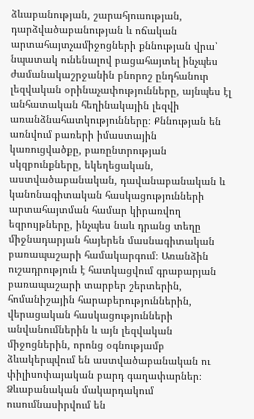ձևաբանության, շարահյուսության, դարձվածաբանության և ոճական արտահայտչամիջոցների քննության վրա՝ նպատակ ունենալով բացահայտել ինչպես ժամանակաշրջանին բնորոշ ընդհանուր լեզվական օրինաչափությունները, այնպես էլ անհատական հեղինակային լեզվի առանձնահատկությունները։ Քննության են առնվում բառերի իմաստային կառուցվածքը, բառընտրության սկզբունքները, եկեղեցական, աստվածաբանական, դավանաբանական և կանոնագիտական հասկացությունների արտահայտման համար կիրառվող եզրույթները, ինչպես նաև դրանց տեղը միջնադարյան հայերեն մասնագիտական բառապաշարի համակարգում։ Առանձին ուշադրություն է հատկացվում գրաբարյան բառապաշարի տարբեր շերտերին, հոմանիշային հարաբերություններին, վերացական հասկացությունների անվանումներին և այն լեզվական միջոցներին, որոնց օգնությամբ ձևակերպվում են աստվածաբանական ու փիլիսոփայական բարդ գաղափարներ։ Ձևաբանական մակարդակում ուսումնասիրվում են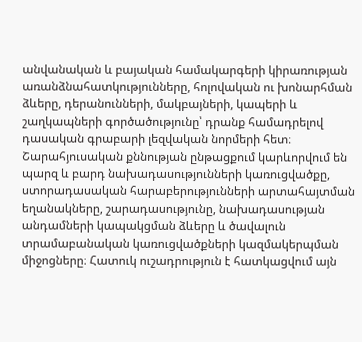անվանական և բայական համակարգերի կիրառության առանձնահատկությունները, հոլովական ու խոնարհման ձևերը, դերանունների, մակբայների, կապերի և շաղկապների գործածությունը՝ դրանք համադրելով դասական գրաբարի լեզվական նորմերի հետ։ Շարահյուսական քննության ընթացքում կարևորվում են պարզ և բարդ նախադասությունների կառուցվածքը, ստորադասական հարաբերությունների արտահայտման եղանակները, շարադասությունը, նախադասության անդամների կապակցման ձևերը և ծավալուն տրամաբանական կառուցվածքների կազմակերպման միջոցները։ Հատուկ ուշադրություն է հատկացվում այն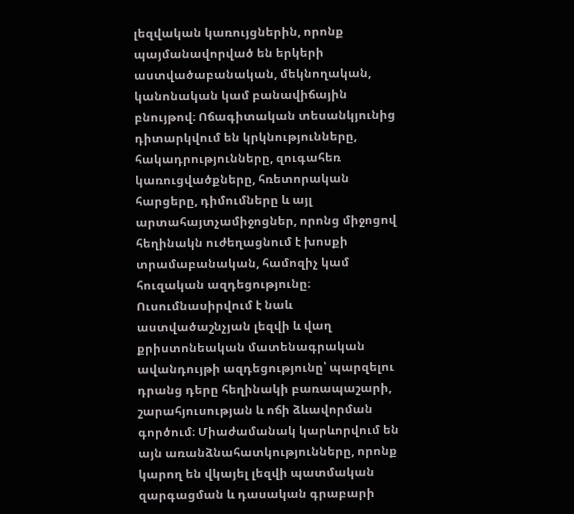լեզվական կառույցներին, որոնք պայմանավորված են երկերի աստվածաբանական, մեկնողական, կանոնական կամ բանավիճային բնույթով։ Ոճագիտական տեսանկյունից դիտարկվում են կրկնությունները, հակադրությունները, զուգահեռ կառուցվածքները, հռետորական հարցերը, դիմումները և այլ արտահայտչամիջոցներ, որոնց միջոցով հեղինակն ուժեղացնում է խոսքի տրամաբանական, համոզիչ կամ հուզական ազդեցությունը։ Ուսումնասիրվում է նաև աստվածաշնչյան լեզվի և վաղ քրիստոնեական մատենագրական ավանդույթի ազդեցությունը՝ պարզելու դրանց դերը հեղինակի բառապաշարի, շարահյուսության և ոճի ձևավորման գործում։ Միաժամանակ կարևորվում են այն առանձնահատկությունները, որոնք կարող են վկայել լեզվի պատմական զարգացման և դասական գրաբարի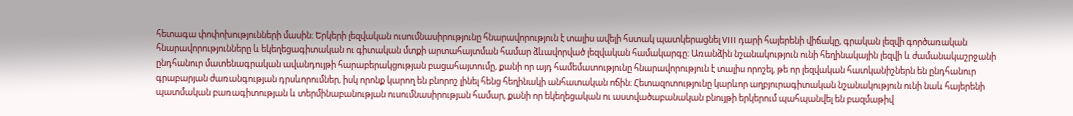հետագա փոփոխությունների մասին։ Երկերի լեզվական ուսումնասիրությունը հնարավորություն է տալիս ավելի հստակ պատկերացնել VIII դարի հայերենի վիճակը, գրական լեզվի գործառական հնարավորությունները և եկեղեցագիտական ու գիտական մտքի արտահայտման համար ձևավորված լեզվական համակարգը։ Առանձին նշանակություն ունի հեղինակային լեզվի և ժամանակաշրջանի ընդհանուր մատենագրական ավանդույթի հարաբերակցության բացահայտումը, քանի որ այդ համեմատությունը հնարավորություն է տալիս որոշել, թե որ լեզվական հատկանիշներն են ընդհանուր գրաբարյան ժառանգության դրսևորումներ, իսկ որոնք կարող են բնորոշ լինել հենց հեղինակի անհատական ոճին։ Հետազոտությունը կարևոր աղբյուրագիտական նշանակություն ունի նաև հայերենի պատմական բառագիտության և տերմինաբանության ուսումնասիրության համար, քանի որ եկեղեցական ու աստվածաբանական բնույթի երկերում պահպանվել են բազմաթիվ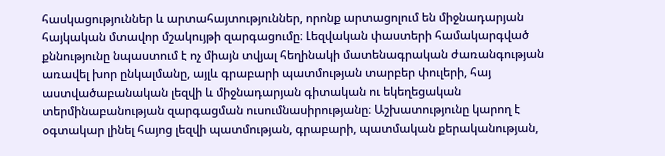հասկացություններ և արտահայտություններ, որոնք արտացոլում են միջնադարյան հայկական մտավոր մշակույթի զարգացումը։ Լեզվական փաստերի համակարգված քննությունը նպաստում է ոչ միայն տվյալ հեղինակի մատենագրական ժառանգության առավել խոր ընկալմանը, այլև գրաբարի պատմության տարբեր փուլերի, հայ աստվածաբանական լեզվի և միջնադարյան գիտական ու եկեղեցական տերմինաբանության զարգացման ուսումնասիրությանը։ Աշխատությունը կարող է օգտակար լինել հայոց լեզվի պատմության, գրաբարի, պատմական քերականության,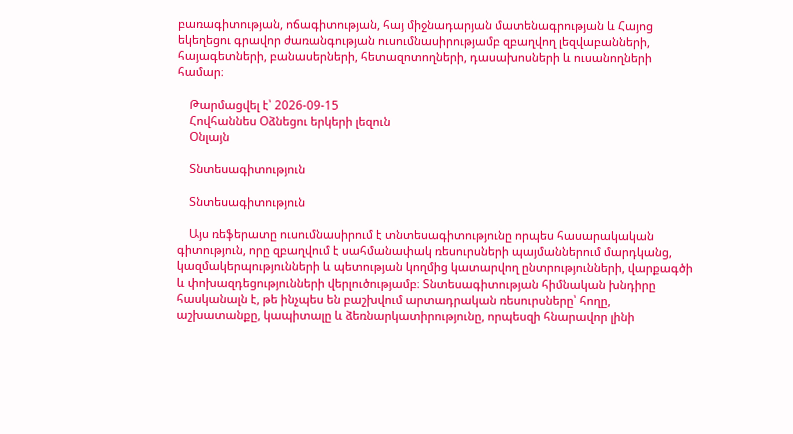բառագիտության, ոճագիտության, հայ միջնադարյան մատենագրության և Հայոց եկեղեցու գրավոր ժառանգության ուսումնասիրությամբ զբաղվող լեզվաբանների, հայագետների, բանասերների, հետազոտողների, դասախոսների և ուսանողների համար։

    Թարմացվել է՝ 2026-09-15
    Հովհաննես Օձնեցու երկերի լեզուն
    Օնլայն

    Տնտեսագիտություն

    Տնտեսագիտություն

    Այս ռեֆերատը ուսումնասիրում է տնտեսագիտությունը որպես հասարակական գիտություն, որը զբաղվում է սահմանափակ ռեսուրսների պայմաններում մարդկանց, կազմակերպությունների և պետության կողմից կատարվող ընտրությունների, վարքագծի և փոխազդեցությունների վերլուծությամբ։ Տնտեսագիտության հիմնական խնդիրը հասկանալն է, թե ինչպես են բաշխվում արտադրական ռեսուրսները՝ հողը, աշխատանքը, կապիտալը և ձեռնարկատիրությունը, որպեսզի հնարավոր լինի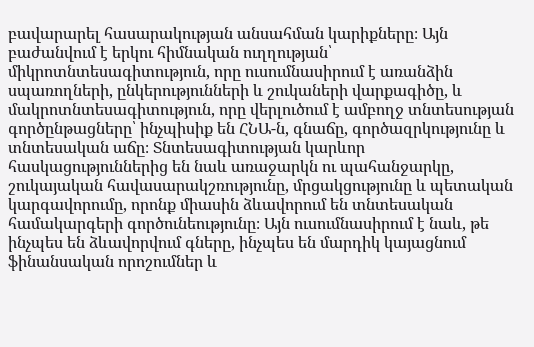բավարարել հասարակության անսահման կարիքները։ Այն բաժանվում է երկու հիմնական ուղղության՝ միկրոտնտեսագիտություն, որը ուսումնասիրում է առանձին սպառողների, ընկերությունների և շուկաների վարքագիծը, և մակրոտնտեսագիտություն, որը վերլուծում է ամբողջ տնտեսության գործընթացները՝ ինչպիսիք են ՀՆԱ-ն, գնաճը, գործազրկությունը և տնտեսական աճը։ Տնտեսագիտության կարևոր հասկացություններից են նաև առաջարկն ու պահանջարկը, շուկայական հավասարակշռությունը, մրցակցությունը և պետական կարգավորումը, որոնք միասին ձևավորում են տնտեսական համակարգերի գործունեությունը։ Այն ուսումնասիրում է նաև, թե ինչպես են ձևավորվում գները, ինչպես են մարդիկ կայացնում ֆինանսական որոշումներ և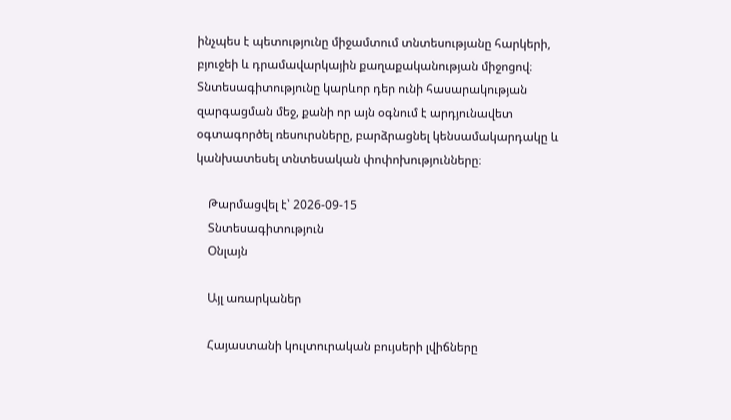ինչպես է պետությունը միջամտում տնտեսությանը հարկերի, բյուջեի և դրամավարկային քաղաքականության միջոցով։ Տնտեսագիտությունը կարևոր դեր ունի հասարակության զարգացման մեջ, քանի որ այն օգնում է արդյունավետ օգտագործել ռեսուրսները, բարձրացնել կենսամակարդակը և կանխատեսել տնտեսական փոփոխությունները։

    Թարմացվել է՝ 2026-09-15
    Տնտեսագիտություն
    Օնլայն

    Այլ առարկաներ

    Հայաստանի կուլտուրական բույսերի լվիճները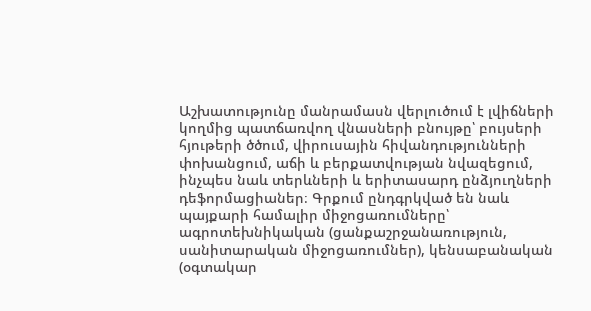Աշխատությունը մանրամասն վերլուծում է լվիճների կողմից պատճառվող վնասների բնույթը՝ բույսերի հյութերի ծծում, վիրուսային հիվանդությունների փոխանցում, աճի և բերքատվության նվազեցում, ինչպես նաև տերևների և երիտասարդ ընձյուղների դեֆորմացիաներ։ Գրքում ընդգրկված են նաև պայքարի համալիր միջոցառումները՝ ագրոտեխնիկական (ցանքաշրջանառություն, սանիտարական միջոցառումներ), կենսաբանական (օգտակար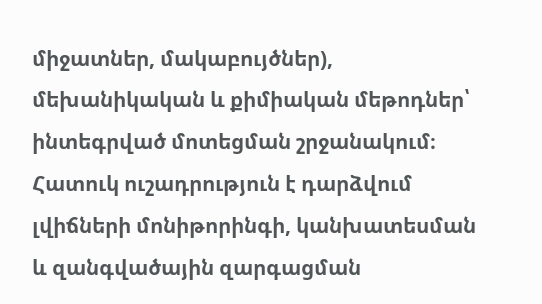միջատներ, մակաբույծներ), մեխանիկական և քիմիական մեթոդներ՝ ինտեգրված մոտեցման շրջանակում։ Հատուկ ուշադրություն է դարձվում լվիճների մոնիթորինգի, կանխատեսման և զանգվածային զարգացման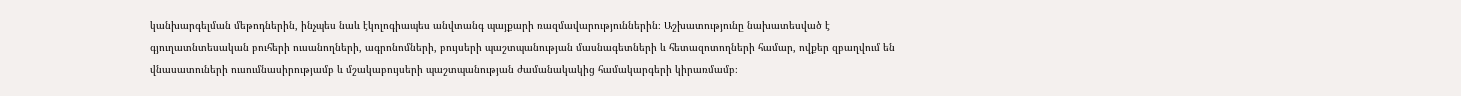կանխարգելման մեթոդներին, ինչպես նաև էկոլոգիապես անվտանգ պայքարի ռազմավարություններին։ Աշխատությունը նախատեսված է գյուղատնտեսական բուհերի ուսանողների, ագրոնոմների, բույսերի պաշտպանության մասնագետների և հետազոտողների համար, ովքեր զբաղվում են վնասատուների ուսումնասիրությամբ և մշակաբույսերի պաշտպանության ժամանակակից համակարգերի կիրառմամբ։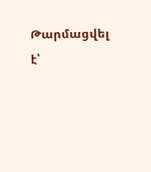Թարմացվել է՝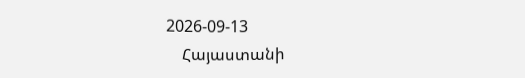2026-09-13
    Հայաստանի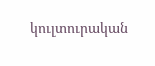կուլտուրական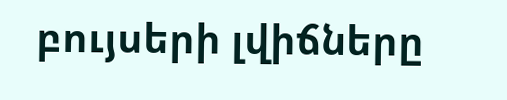բույսերի լվիճները